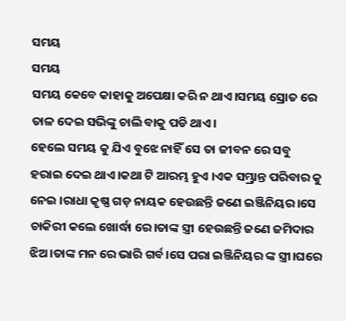ସମୟ
ସମୟ
ସମୟ କେବେ କାହାକୁ ଅପେକ୍ଷା କରି ନ ଥାଏ।ସମୟ ସ୍ରୋତ ରେ ତାଳ ଦେଇ ସଭିଙ୍କୁ ଚାଲି ବାକୁ ପଡି ଥାଏ।
ହେଲେ ସମୟ କୁ ଯିଏ ବୁଝେ ନାହିଁ ସେ ତା ଜୀବନ ରେ ସବୁ ହରାଇ ଦେଇ ଥାଏ।କଥା ଟି ଆରମ୍ଭ ହୁଏ ।ଏକ ସମ୍ଭ୍ରାନ୍ତ ପରିବାର କୁ ନେଇ ।ରାଧା କୃଷ୍ଣ ଗଡ଼ ନାୟକ ହେଉଛନ୍ତି ଜଣେ ଇଞ୍ଜିନିୟର।ସେ ଚାକିରୀ କଲେ ଖୋର୍ଦ୍ଧା ରେ।ତାଙ୍କ ସ୍ତ୍ରୀ ହେଉଛନ୍ତି ଜଣେ ଜମିଦାର ଝିଅ।ତାଙ୍କ ମନ ରେ ଭାରି ଗର୍ବ।ସେ ପରା ଇଞ୍ଜିନିୟର ଙ୍କ ସ୍ତ୍ରୀ।ଘରେ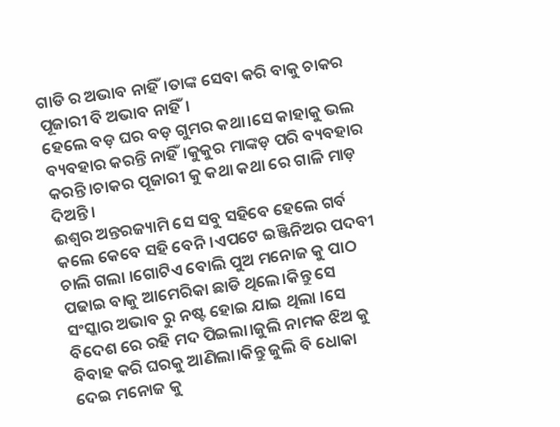ଗାଡି ର ଅଭାବ ନାହିଁ।ତାଙ୍କ ସେବା କରି ବାକୁ ଚାକର ପୂଜାରୀ ବି ଅଭାବ ନାହିଁ।
ହେଲେ ବଡ଼ ଘର ବଡ଼ ଗୁମର କଥା।ସେ କାହାକୁ ଭଲ ବ୍ୟବହାର କରନ୍ତି ନାହିଁ।କୁକୁର ମାଙ୍କଡ଼ ପରି ବ୍ୟବହାର କରନ୍ତି।ଚାକର ପୂଜାରୀ କୁ କଥା କଥା ରେ ଗାଳି ମାଡ଼ ଦିଅନ୍ତି।
ଈଶ୍ୱର ଅନ୍ତରଜ୍ୟାମି ସେ ସବୁ ସହିବେ ହେଲେ ଗର୍ବ କଲେ କେବେ ସହି ବେନି।ଏପଟେ ଇଞ୍ଜିନିଅର ପଦବୀ ଚାଲି ଗଲା ।ଗୋଟିଏ ବୋଲି ପୁଅ ମନୋଜ କୁ ପାଠ ପଢାଇ ବାକୁ ଆମେରିକା ଛାଡି ଥିଲେ।କିନ୍ତୁ ସେ ସଂସ୍କାର ଅଭାବ ରୁ ନଷ୍ଟ ହୋଇ ଯାଇ ଥିଲା ।ସେ ବିଦେଶ ରେ ରହି ମଦ ପିଇଲା।ଜୁଲି ନାମକ ଝିଅ କୁ ବିବାହ କରି ଘରକୁ ଆଣିଲା।କିନ୍ତୁ ଜୁଲି ବି ଧୋକା ଦେଇ ମନୋଜ କୁ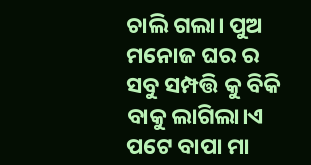ଚାଲି ଗଲା। ପୁଅ ମନୋଜ ଘର ର ସବୁ ସମ୍ପତ୍ତି କୁ ବିକି ବାକୁ ଲାଗିଲା।ଏ ପଟେ ବାପା ମା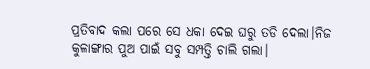ପ୍ରତିବାଦ କଲା ପରେ ସେ ଧକା ଦେଇ ଘରୁ ତଡି ଦେଲା।ନିଜ କୁଳାଙ୍ଗାର ପୁଅ ପାଇଁ ସବୁ ସମ୍ପତ୍ତି ଚାଲି ଗଲା।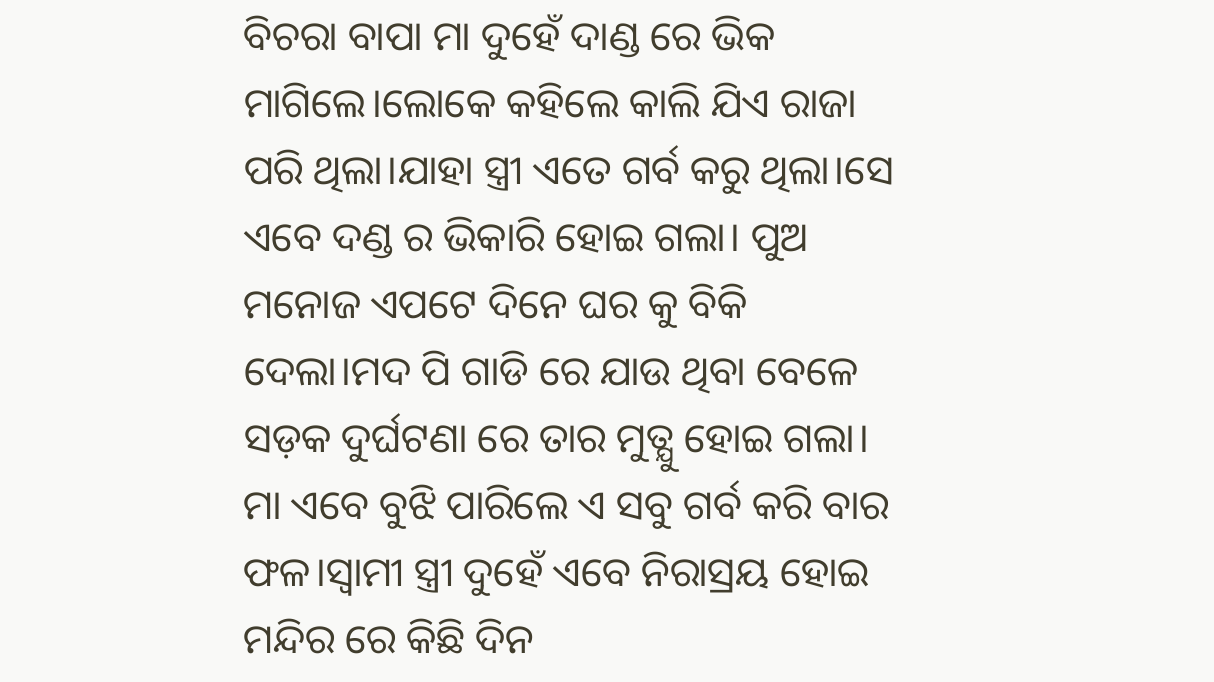ବିଚରା ବାପା ମା ଦୁହେଁ ଦାଣ୍ଡ ରେ ଭିକ ମାଗିଲେ।ଲୋକେ କହିଲେ କାଲି ଯିଏ ରାଜା ପରି ଥିଲା।ଯାହା ସ୍ତ୍ରୀ ଏତେ ଗର୍ବ କରୁ ଥିଲା।ସେ ଏବେ ଦଣ୍ଡ ର ଭିକାରି ହୋଇ ଗଲା। ପୁଅ ମନୋଜ ଏପଟେ ଦିନେ ଘର କୁ ବିକି ଦେଲା।ମଦ ପି ଗାଡି ରେ ଯାଉ ଥିବା ବେଳେ ସଡ଼କ ଦୁର୍ଘଟଣା ରେ ତାର ମୁତ୍ଯୁ ହୋଇ ଗଲା। ମା ଏବେ ବୁଝି ପାରିଲେ ଏ ସବୁ ଗର୍ବ କରି ବାର ଫଳ।ସ୍ୱାମୀ ସ୍ତ୍ରୀ ଦୁହେଁ ଏବେ ନିରାସ୍ରୟ ହୋଇ ମନ୍ଦିର ରେ କିଛି ଦିନ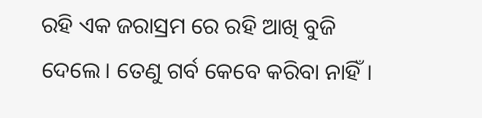ରହି ଏକ ଜରାସ୍ରମ ରେ ରହି ଆଖି ବୁଜି ଦେଲେ। ତେଣୁ ଗର୍ବ କେବେ କରିବା ନାହିଁ।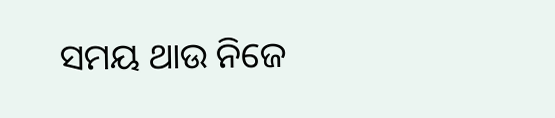ସମୟ ଥାଉ ନିଜେ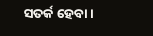ସତର୍କ ହେବା।